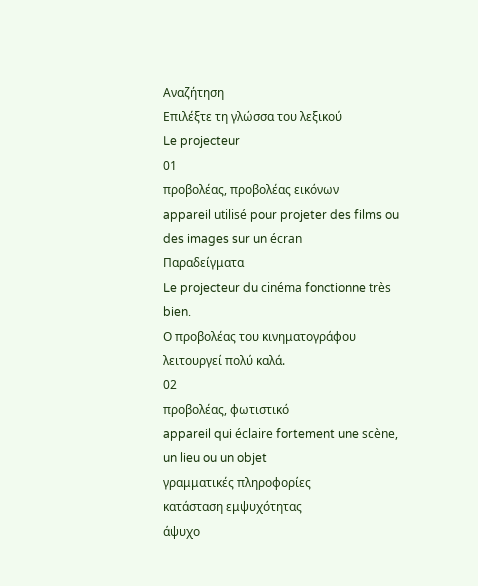Αναζήτηση
Επιλέξτε τη γλώσσα του λεξικού
Le projecteur
01
προβολέας, προβολέας εικόνων
appareil utilisé pour projeter des films ou des images sur un écran
Παραδείγματα
Le projecteur du cinéma fonctionne très bien.
Ο προβολέας του κινηματογράφου λειτουργεί πολύ καλά.
02
προβολέας, φωτιστικό
appareil qui éclaire fortement une scène, un lieu ou un objet
γραμματικές πληροφορίες
κατάσταση εμψυχότητας
άψυχο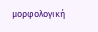μορφολογική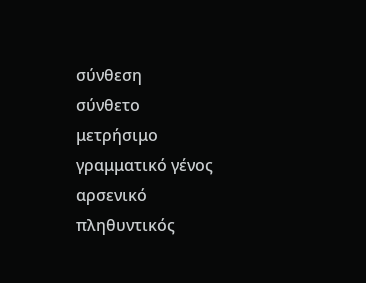σύνθεση
σύνθετο
μετρήσιμο
γραμματικό γένος
αρσενικό
πληθυντικός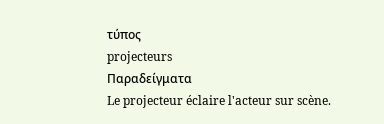τύπος
projecteurs
Παραδείγματα
Le projecteur éclaire l'acteur sur scène.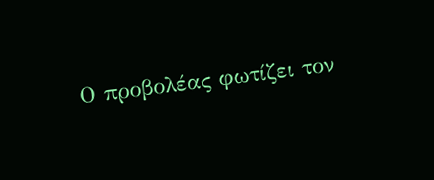Ο προβολέας φωτίζει τον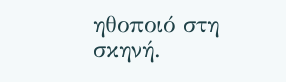ηθοποιό στη σκηνή.